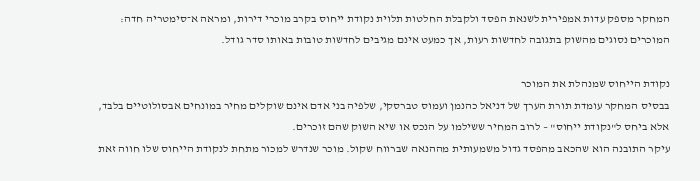המחקר מספק עדות אמפירית לשנאת הפסד ולקבלת החלטות תלוית נקודת ייחוס בקרב מוכרי דירות, ומראה א־סימטריה חדה: המוכרים נסוגים מהשוק בתגובה לחדשות רעות, אך כמעט אינם מגיבים לחדשות טובות באותו סדר גודל.

נקודת הייחוס שמנהלת את המוכר
בבסיס המחקר עומדת תורת הערך של דניאל כהנמן ועמוס טברסקי, שלפיה בני אדם אינם שוקלים מחיר במונחים אבסולוטיים בלבד, אלא ביחס ל"נקודת ייחוס" – לרוב המחיר ששילמו על הנכס או שיא השוק שהם זוכרים.
עיקר התובנה הוא שהכאב מהפסד גדול משמעותית מההנאה שברווח שקול. מוכר שנדרש למכור מתחת לנקודת הייחוס שלו חווה זאת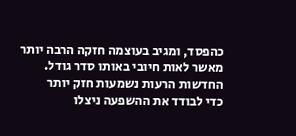כהפסד, ומגיב בעוצמה חזקה הרבה יותר מאשר לאות חיובי באותו סדר גודל.
החדשות הרעות נשמעות חזק יותר
כדי לבודד את ההשפעה ניצלו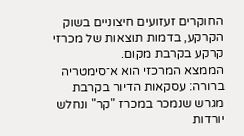החוקרים זעזועים חיצוניים בשוק הקרקע, בדמות תוצאות של מכרזי קרקע בקרבת מקום.
הממצא המרכזי הוא א־סימטריה ברורה: עסקאות הדיור בקרבת מגרש שנמכר במכרז "קר" ונחלש יורדות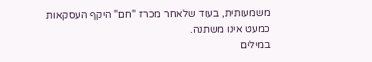משמעותית, בעוד שלאחר מכרז "חם" היקף העסקאות כמעט אינו משתנה.
במילים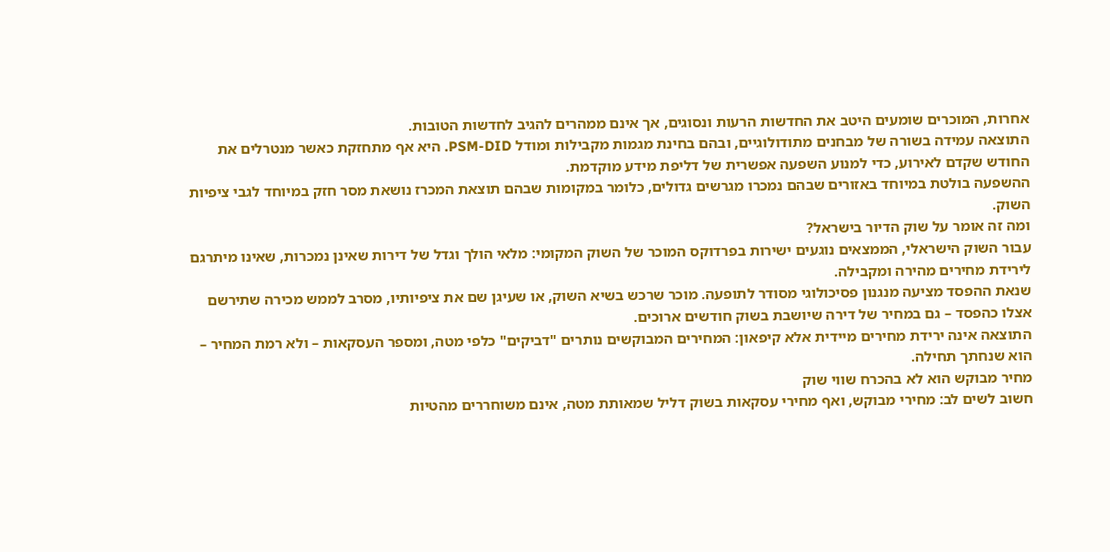אחרות, המוכרים שומעים היטב את החדשות הרעות ונסוגים, אך אינם ממהרים להגיב לחדשות הטובות.
התוצאה עמידה בשורה של מבחנים מתודולוגיים, ובהם בחינת מגמות מקבילות ומודל PSM-DID. היא אף מתחזקת כאשר מנטרלים את החודש שקדם לאירוע, כדי למנוע השפעה אפשרית של דליפת מידע מוקדמת.
ההשפעה בולטת במיוחד באזורים שבהם נמכרו מגרשים גדולים, כלומר במקומות שבהם תוצאת המכרז נושאת מסר חזק במיוחד לגבי ציפיות השוק.
ומה זה אומר על שוק הדיור בישראל?
עבור השוק הישראלי, הממצאים נוגעים ישירות בפרדוקס המוכר של השוק המקומי: מלאי הולך וגדל של דירות שאינן נמכרות, שאינו מיתרגם לירידת מחירים מהירה ומקבילה.
שנאת ההפסד מציעה מנגנון פסיכולוגי מסודר לתופעה. מוכר שרכש בשיא השוק, או שעיגן שם את ציפיותיו, מסרב לממש מכירה שתירשם אצלו כהפסד – גם במחיר של דירה שיושבת בשוק חודשים ארוכים.
התוצאה אינה ירידת מחירים מיידית אלא קיפאון: המחירים המבוקשים נותרים "דביקים" כלפי מטה, ומספר העסקאות – ולא רמת המחיר – הוא שנחתך תחילה.
מחיר מבוקש הוא לא בהכרח שווי שוק
חשוב לשים לב: מחירי מבוקש, ואף מחירי עסקאות בשוק דליל שמאותת מטה, אינם משוחררים מהטיות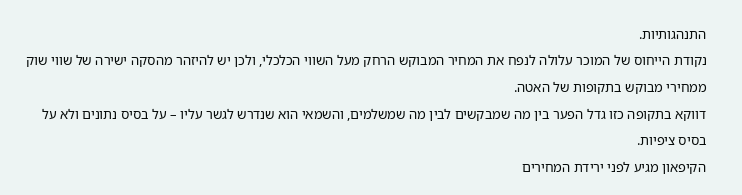התנהגותיות.
נקודת הייחוס של המוכר עלולה לנפח את המחיר המבוקש הרחק מעל השווי הכלכלי, ולכן יש להיזהר מהסקה ישירה של שווי שוק ממחירי מבוקש בתקופות של האטה.
דווקא בתקופה כזו גדל הפער בין מה שמבקשים לבין מה שמשלמים, והשמאי הוא שנדרש לגשר עליו – על בסיס נתונים ולא על בסיס ציפיות.
הקיפאון מגיע לפני ירידת המחירים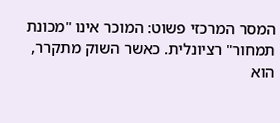המסר המרכזי פשוט: המוכר אינו "מכונת תמחור" רציונלית. כאשר השוק מתקרר, הוא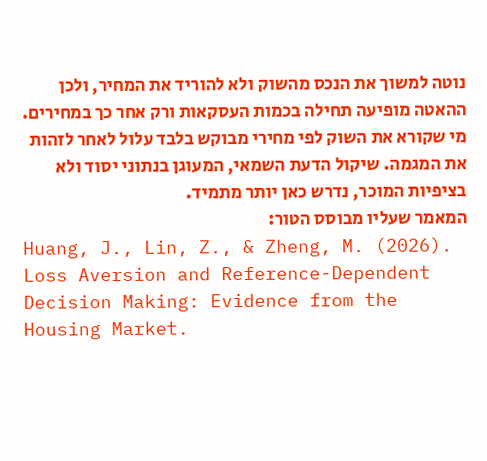נוטה למשוך את הנכס מהשוק ולא להוריד את המחיר, ולכן ההאטה מופיעה תחילה בכמות העסקאות ורק אחר כך במחירים.
מי שקורא את השוק לפי מחירי מבוקש בלבד עלול לאחר לזהות את המגמה. שיקול הדעת השמאי, המעוגן בנתוני יסוד ולא בציפיות המוכר, נדרש כאן יותר מתמיד.
המאמר שעליו מבוסס הטור:
Huang, J., Lin, Z., & Zheng, M. (2026). Loss Aversion and Reference-Dependent Decision Making: Evidence from the Housing Market.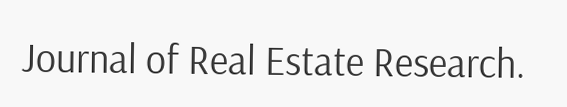Journal of Real Estate Research.